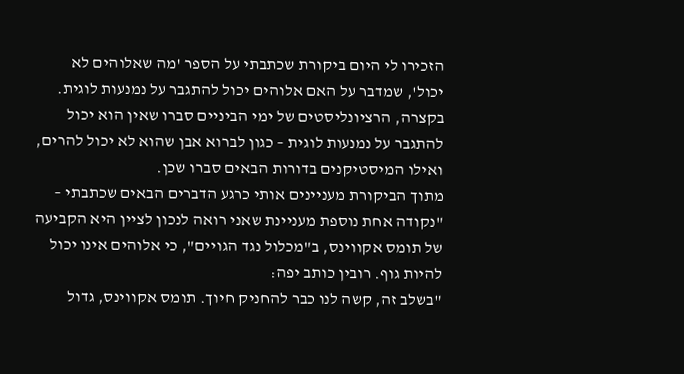הזכירו לי היום ביקורת שכתבתי על הספר 'מה שאלוהים לא יכול', שמדבר על האם אלוהים יכול להתגבר על נמנעות לוגית.
בקצרה, הרציונליסטים של ימי הביניים סברו שאין הוא יכול להתגבר על נמנעות לוגית – כגון לברוא אבן שהוא לא יכול להרים, ואילו המיסטיקנים בדורות הבאים סברו שכן.
מתוך הביקורת מעניינים אותי כרגע הדברים הבאים שכתבתי –
"נקודה אחת נוספת מעניינת שאני רואה לנכון לציין היא הקביעה של תומס אקווינס, ב"מכלול נגד הגויים", כי אלוהים אינו יכול להיות גוף. רובין כותב יפה:
"בשלב זה, קשה לנו כבר להחניק חיוך. תומס אקווינס, גדול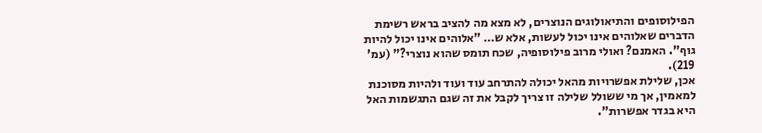הפילוסופים והתיאולוגים הנוצרים, לא מצא מה להציב בראש רשימת הדברים שאלוהים אינו יכול לעשות, אלא ש… "אלוהים אינו יכול להיות גוף". האמנם? ואולי מרוב פילוסופיה, שכח תומס שהוא נוצרי?" (עמ' 219).
אכן, שלילת אפשרויות מהאל יכולה להתרחב עוד ועוד ולהיות מסוכנת למאמין, אך מי ששולל שלילה זו צריך לקבל את זה שגם התגשמות האל היא בגדר אפשרות".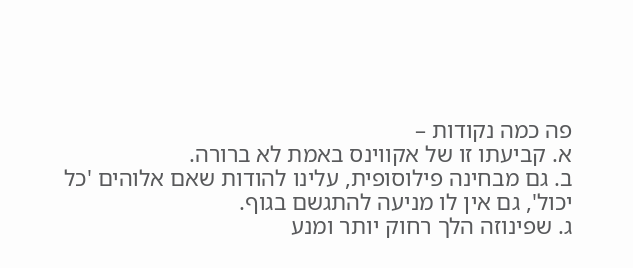פה כמה נקודות –
א. קביעתו זו של אקווינס באמת לא ברורה.
ב. גם מבחינה פילוסופית, עלינו להודות שאם אלוהים 'כל יכול', גם אין לו מניעה להתגשם בגוף.
ג. שפינוזה הלך רחוק יותר ומנע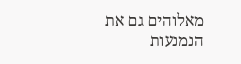מאלוהים גם את הנמנעות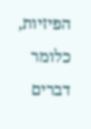הפיזיות, כלומר דברים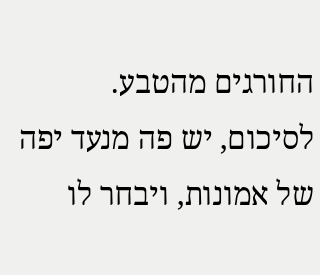החורגים מהטבע.
לסיכום, יש פה מנעד יפה של אמונות, ויבחר לו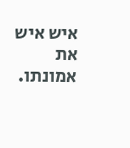איש איש את אמונתו.